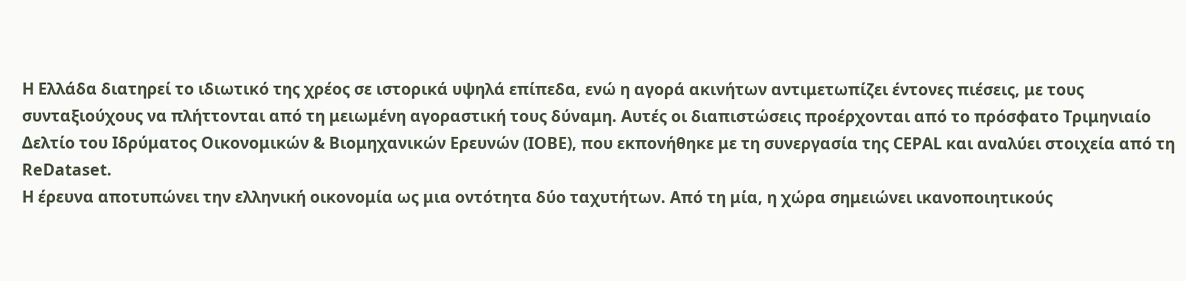Η Ελλάδα διατηρεί το ιδιωτικό της χρέος σε ιστορικά υψηλά επίπεδα, ενώ η αγορά ακινήτων αντιμετωπίζει έντονες πιέσεις, με τους συνταξιούχους να πλήττονται από τη μειωμένη αγοραστική τους δύναμη. Αυτές οι διαπιστώσεις προέρχονται από το πρόσφατο Τριμηνιαίο Δελτίο του Ιδρύματος Οικονομικών & Βιομηχανικών Ερευνών (ΙΟΒΕ), που εκπονήθηκε με τη συνεργασία της CEPAL και αναλύει στοιχεία από τη ReDataset.
Η έρευνα αποτυπώνει την ελληνική οικονομία ως μια οντότητα δύο ταχυτήτων. Από τη μία, η χώρα σημειώνει ικανοποιητικούς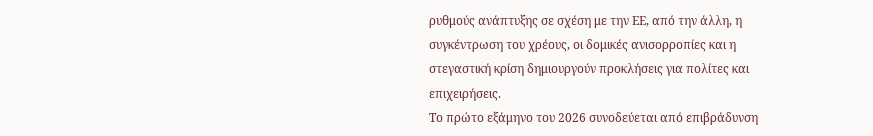ρυθμούς ανάπτυξης σε σχέση με την ΕΕ, από την άλλη, η συγκέντρωση του χρέους, οι δομικές ανισορροπίες και η στεγαστική κρίση δημιουργούν προκλήσεις για πολίτες και επιχειρήσεις.
Το πρώτο εξάμηνο του 2026 συνοδεύεται από επιβράδυνση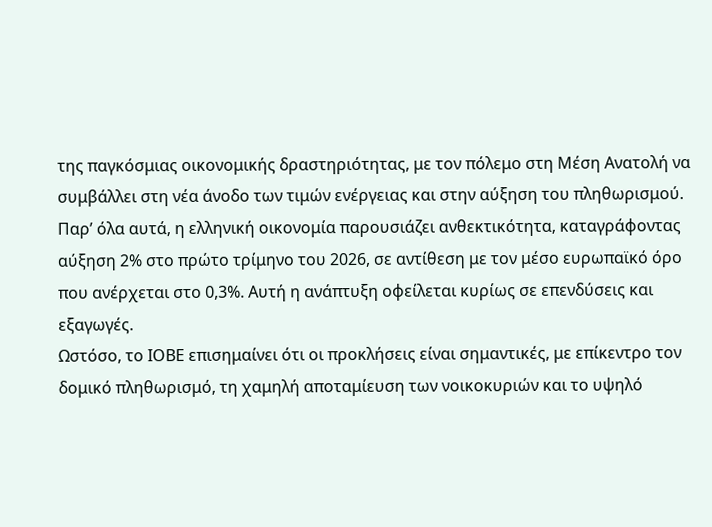της παγκόσμιας οικονομικής δραστηριότητας, με τον πόλεμο στη Μέση Ανατολή να συμβάλλει στη νέα άνοδο των τιμών ενέργειας και στην αύξηση του πληθωρισμού. Παρ’ όλα αυτά, η ελληνική οικονομία παρουσιάζει ανθεκτικότητα, καταγράφοντας αύξηση 2% στο πρώτο τρίμηνο του 2026, σε αντίθεση με τον μέσο ευρωπαϊκό όρο που ανέρχεται στο 0,3%. Αυτή η ανάπτυξη οφείλεται κυρίως σε επενδύσεις και εξαγωγές.
Ωστόσο, το ΙΟΒΕ επισημαίνει ότι οι προκλήσεις είναι σημαντικές, με επίκεντρο τον δομικό πληθωρισμό, τη χαμηλή αποταμίευση των νοικοκυριών και το υψηλό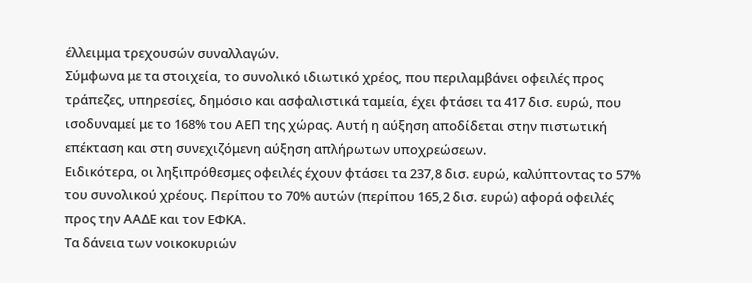έλλειμμα τρεχουσών συναλλαγών.
Σύμφωνα με τα στοιχεία, το συνολικό ιδιωτικό χρέος, που περιλαμβάνει οφειλές προς τράπεζες, υπηρεσίες, δημόσιο και ασφαλιστικά ταμεία, έχει φτάσει τα 417 δισ. ευρώ, που ισοδυναμεί με το 168% του ΑΕΠ της χώρας. Αυτή η αύξηση αποδίδεται στην πιστωτική επέκταση και στη συνεχιζόμενη αύξηση απλήρωτων υποχρεώσεων.
Ειδικότερα, οι ληξιπρόθεσμες οφειλές έχουν φτάσει τα 237,8 δισ. ευρώ, καλύπτοντας το 57% του συνολικού χρέους. Περίπου το 70% αυτών (περίπου 165,2 δισ. ευρώ) αφορά οφειλές προς την ΑΑΔΕ και τον ΕΦΚΑ.
Τα δάνεια των νοικοκυριών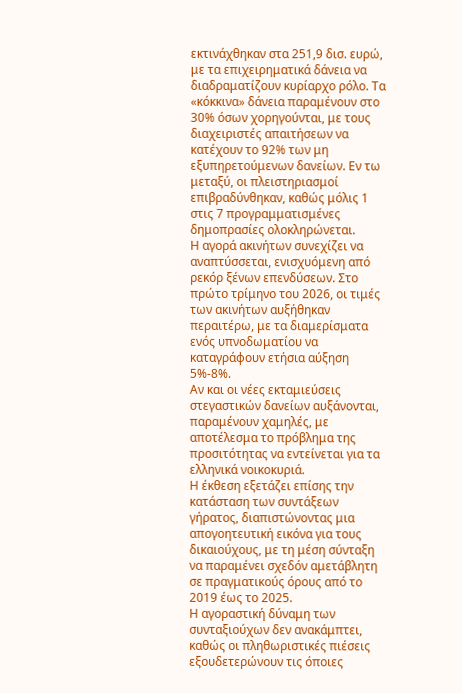εκτινάχθηκαν στα 251,9 δισ. ευρώ, με τα επιχειρηματικά δάνεια να διαδραματίζουν κυρίαρχο ρόλο. Τα «κόκκινα» δάνεια παραμένουν στο 30% όσων χορηγούνται, με τους διαχειριστές απαιτήσεων να κατέχουν το 92% των μη εξυπηρετούμενων δανείων. Εν τω μεταξύ, οι πλειστηριασμοί επιβραδύνθηκαν, καθώς μόλις 1 στις 7 προγραμματισμένες δημοπρασίες ολοκληρώνεται.
Η αγορά ακινήτων συνεχίζει να αναπτύσσεται, ενισχυόμενη από ρεκόρ ξένων επενδύσεων. Στο πρώτο τρίμηνο του 2026, οι τιμές των ακινήτων αυξήθηκαν περαιτέρω, με τα διαμερίσματα ενός υπνοδωματίου να καταγράφουν ετήσια αύξηση 5%-8%.
Αν και οι νέες εκταμιεύσεις στεγαστικών δανείων αυξάνονται, παραμένουν χαμηλές, με αποτέλεσμα το πρόβλημα της προσιτότητας να εντείνεται για τα ελληνικά νοικοκυριά.
Η έκθεση εξετάζει επίσης την κατάσταση των συντάξεων γήρατος, διαπιστώνοντας μια απογοητευτική εικόνα για τους δικαιούχους, με τη μέση σύνταξη να παραμένει σχεδόν αμετάβλητη σε πραγματικούς όρους από το 2019 έως το 2025.
Η αγοραστική δύναμη των συνταξιούχων δεν ανακάμπτει, καθώς οι πληθωριστικές πιέσεις εξουδετερώνουν τις όποιες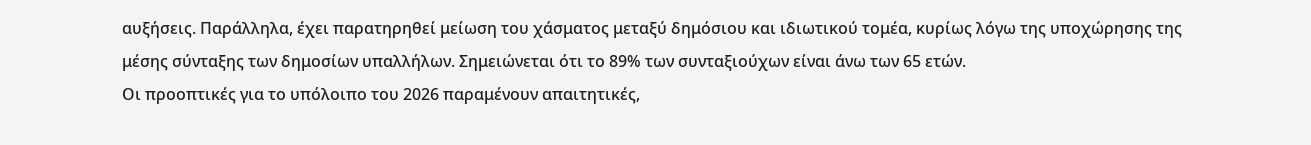αυξήσεις. Παράλληλα, έχει παρατηρηθεί μείωση του χάσματος μεταξύ δημόσιου και ιδιωτικού τομέα, κυρίως λόγω της υποχώρησης της μέσης σύνταξης των δημοσίων υπαλλήλων. Σημειώνεται ότι το 89% των συνταξιούχων είναι άνω των 65 ετών.
Οι προοπτικές για το υπόλοιπο του 2026 παραμένουν απαιτητικές,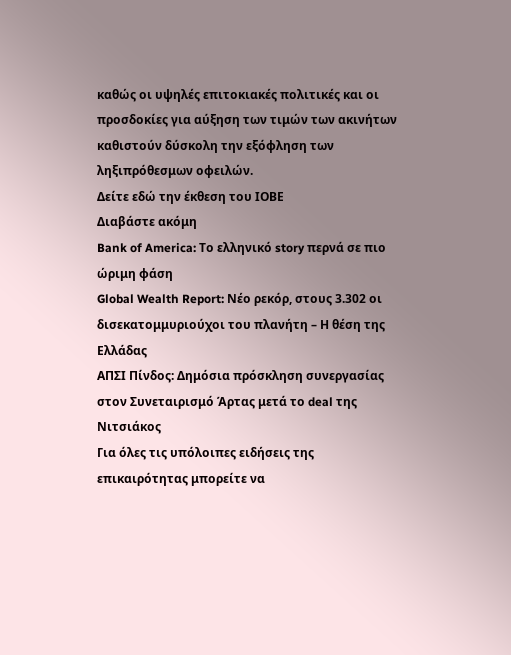καθώς οι υψηλές επιτοκιακές πολιτικές και οι προσδοκίες για αύξηση των τιμών των ακινήτων καθιστούν δύσκολη την εξόφληση των ληξιπρόθεσμων οφειλών.
Δείτε εδώ την έκθεση του ΙΟΒΕ
Διαβάστε ακόμη
Bank of America: Το ελληνικό story περνά σε πιο ώριμη φάση
Global Wealth Report: Νέο ρεκόρ, στους 3.302 οι δισεκατομμυριούχοι του πλανήτη – Η θέση της Ελλάδας
ΑΠΣΙ Πίνδος: Δημόσια πρόσκληση συνεργασίας στον Συνεταιρισμό Άρτας μετά το deal της Νιτσιάκος
Για όλες τις υπόλοιπες ειδήσεις της επικαιρότητας μπορείτε να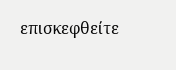επισκεφθείτε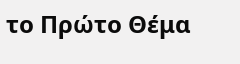το Πρώτο Θέμα